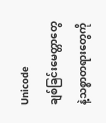Unicode
ချစ်ခြင်းမေတ္တာတွေနဲ့သစ္စာတရားတွေကို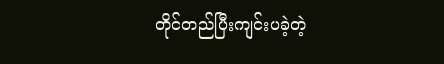တိုင်တည်ပြီးကျင်းပခဲ့တဲ့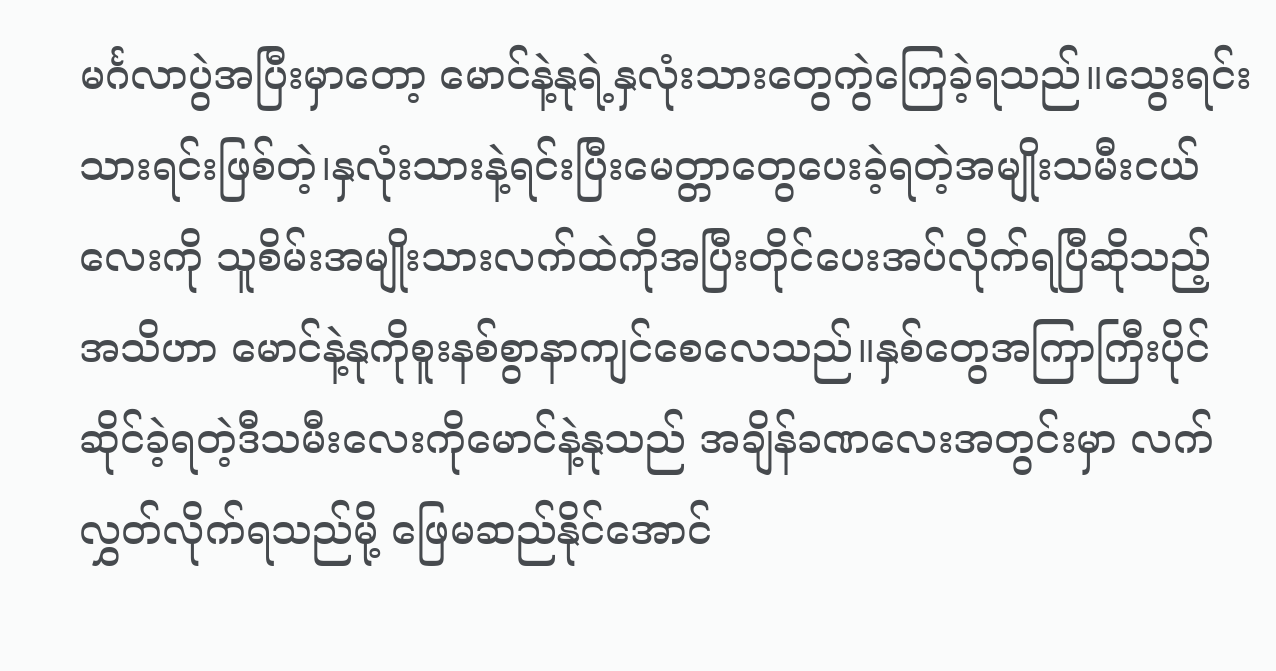မင်္ဂလာပွဲအပြီးမှာတော့ မောင်နဲ့နုရဲ့နှလုံးသားတွေကွဲကြေခဲ့ရသည်။သွေးရင်းသားရင်းဖြစ်တဲ့၊နှလုံးသားနဲ့ရင်းပြီးမေတ္တာတွေပေးခဲ့ရတဲ့အမျိုးသမီးငယ်လေးကို သူစိမ်းအမျိုးသားလက်ထဲကိုအပြီးတိုင်ပေးအပ်လိုက်ရပြီဆိုသည့် အသိဟာ မောင်နဲ့နုကိုစူးနစ်စွာနာကျင်စေလေသည်။နှစ်တွေအကြာကြီးပိုင်ဆိုင်ခဲ့ရတဲ့ဒီသမီးလေးကိုမောင်နဲ့နုသည် အချိန်ခဏလေးအတွင်းမှာ လက်လွှတ်လိုက်ရသည်မို့ ဖြေမဆည်နိုင်အောင်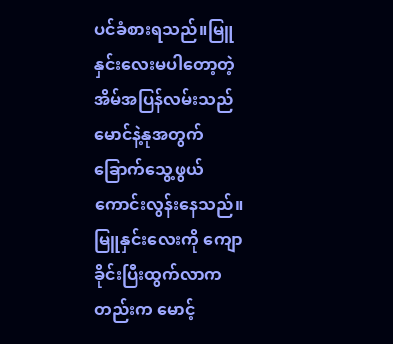ပင်ခံစားရသည်။မြူနှင်းလေးမပါတော့တဲ့ အိမ်အပြန်လမ်းသည် မောင်နဲ့နုအတွက် ခြောက်သွေ့ဖွယ်ကောင်းလွန်းနေသည်။မြူနှင်းလေးကို ကျောခိုင်းပြီးထွက်လာကတည်းက မောင့်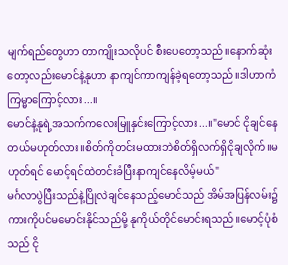မျက်ရည်တွေဟာ တာကျိုးသလိုပင် စီးပေတော့သည်။နောက်ဆုံးတော့လည်းမောင်နဲ့နုဟာ နာကျင်ကာကျန်ခဲ့ရတော့သည်။ဒါဟာကံကြမ္မာကြောင့်လား...။
မောင်နဲ့နုရဲ့အသက်ကလေးမြူနှင်းကြောင့်လား...။"မောင် ငိုချင်နေတယ်မဟုတ်လား။စိတ်ကိုတင်းမထားဘဲစိတ်ရှိလက်ရှိငိုချလိုက်။မဟုတ်ရင် မောင့်ရင်ထဲတင်းခံပြီးနာကျင်နေလိမ့်မယ်"
မင်္ဂလာပွဲပြီးသည်နဲ့ပြိုလဲချင်နေသည့်မောင်သည် အိမ်အပြန်လမ်း၌ ကားကိုပင်မမောင်းနိုင်သည်မို့ နုကိုယ်တိုင်မောင်းရသည်။မောင့်ပုံစံသည် ငို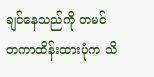ချင်နေသည်ကို တမင်တကာထိန်းထားပုံက သိ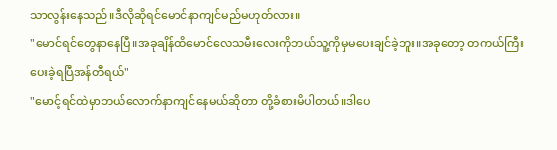သာလွန်းနေသည်။ဒီလိုဆိုရင်မောင်နာကျင်မည်မဟုတ်လား။
"မောင်ရင်တွေနာနေပြီ။အခုချိန်ထိမောင်လေသမီးလေးကိုဘယ်သူ့ကိုမှမပေးချင်ခဲ့ဘူး။အခုတော့ တကယ်ကြီးပေးခဲ့ရပြီအန်တီရယ်"
"မောင့်ရင်ထဲမှာဘယ်လောက်နာကျင်နေမယ်ဆိုတာ တို့ခံစားမိပါတယ်။ဒါပေ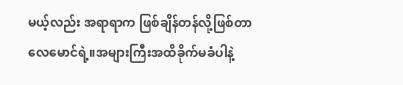မယ့်လည်း အရာရာက ဖြစ်ချိန်တန်လို့ဖြစ်တာလေမောင်ရဲ့။အများကြီးအထိခိုက်မခံပါနဲ့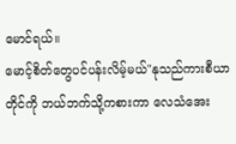မောင်ရယ်။
မောင့်စိတ်တွေပင်ပန်းလိမ့်မယ်"နုသည်ကားစီယာတိုင်ကို ဘယ်ဘက်သို့ကစားကာ လေသံအေး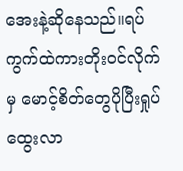အေးနဲ့ဆိုနေသည်။ရပ်ကွက်ထဲကားတိုးဝင်လိုက်မှ မောင့်စိတ်တွေပိုပြီးရှုပ်ထွေးလာ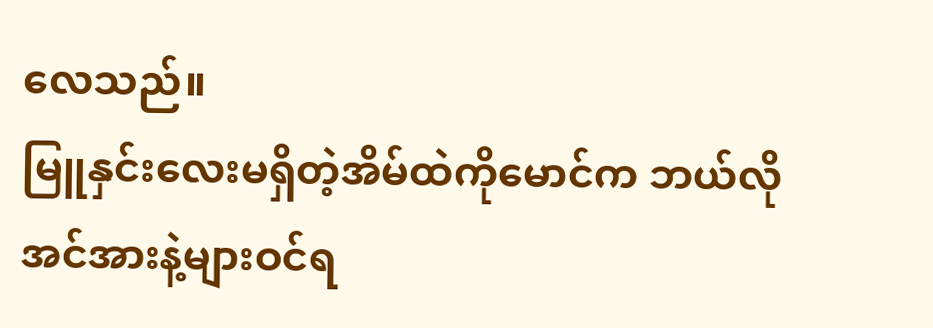လေသည်။
မြူနှင်းလေးမရှိတဲ့အိမ်ထဲကိုမောင်က ဘယ်လိုအင်အားနဲ့များဝင်ရ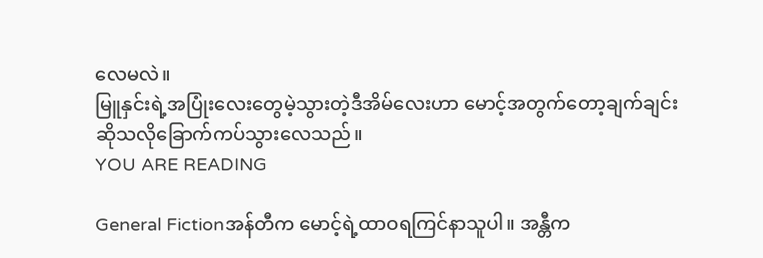လေမလဲ။
မြူနှင်းရဲ့အပြုံးလေးတွေမဲ့သွားတဲ့ဒီအိမ်လေးဟာ မောင့်အတွက်တော့ချက်ချင်းဆိုသလိုခြောက်ကပ်သွားလေသည်။
YOU ARE READING

General Fictionအန်တီက မောင့်ရဲ့ထာဝရကြင်နာသူပါ။ အန္တီက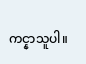ကင္နာသူပါ။